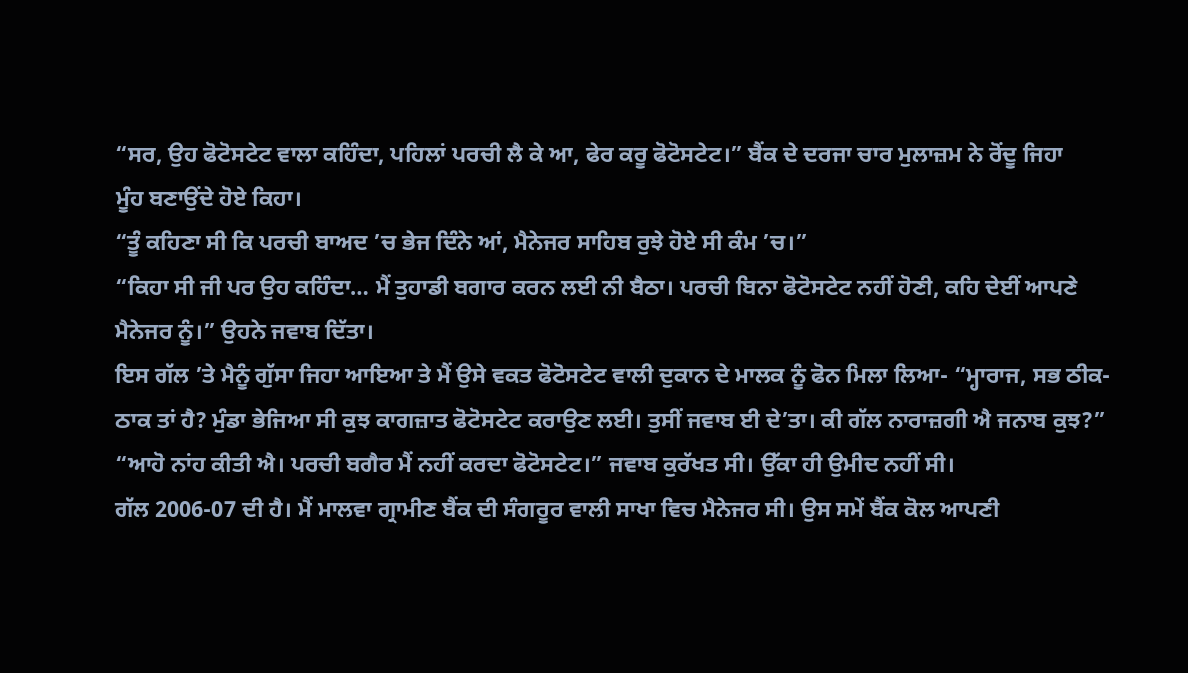“ਸਰ, ਉਹ ਫੋਟੋਸਟੇਟ ਵਾਲਾ ਕਹਿੰਦਾ, ਪਹਿਲਾਂ ਪਰਚੀ ਲੈ ਕੇ ਆ, ਫੇਰ ਕਰੂ ਫੋਟੋਸਟੇਟ।” ਬੈਂਕ ਦੇ ਦਰਜਾ ਚਾਰ ਮੁਲਾਜ਼ਮ ਨੇ ਰੋਂਦੂ ਜਿਹਾ
ਮੂੰਹ ਬਣਾਉਂਦੇ ਹੋਏ ਕਿਹਾ।
“ਤੂੰ ਕਹਿਣਾ ਸੀ ਕਿ ਪਰਚੀ ਬਾਅਦ ’ਚ ਭੇਜ ਦਿੰਨੇ ਆਂ, ਮੈਨੇਜਰ ਸਾਹਿਬ ਰੁਝੇ ਹੋਏ ਸੀ ਕੰਮ ’ਚ।”
“ਕਿਹਾ ਸੀ ਜੀ ਪਰ ਉਹ ਕਹਿੰਦਾ… ਮੈਂ ਤੁਹਾਡੀ ਬਗਾਰ ਕਰਨ ਲਈ ਨੀ ਬੈਠਾ। ਪਰਚੀ ਬਿਨਾ ਫੋਟੋਸਟੇਟ ਨਹੀਂ ਹੋਣੀ, ਕਹਿ ਦੇਈਂ ਆਪਣੇ ਮੈਨੇਜਰ ਨੂੰ।” ਉਹਨੇ ਜਵਾਬ ਦਿੱਤਾ।
ਇਸ ਗੱਲ ’ਤੇ ਮੈਨੂੰ ਗੁੱਸਾ ਜਿਹਾ ਆਇਆ ਤੇ ਮੈਂ ਉਸੇ ਵਕਤ ਫੋਟੋਸਟੇਟ ਵਾਲੀ ਦੁਕਾਨ ਦੇ ਮਾਲਕ ਨੂੰ ਫੋਨ ਮਿਲਾ ਲਿਆ- “ਮ੍ਹਾਰਾਜ, ਸਭ ਠੀਕ-ਠਾਕ ਤਾਂ ਹੈ? ਮੁੰਡਾ ਭੇਜਿਆ ਸੀ ਕੁਝ ਕਾਗਜ਼ਾਤ ਫੋਟੋਸਟੇਟ ਕਰਾਉਣ ਲਈ। ਤੁਸੀਂ ਜਵਾਬ ਈ ਦੇ’ਤਾ। ਕੀ ਗੱਲ ਨਾਰਾਜ਼ਗੀ ਐ ਜਨਾਬ ਕੁਝ?”
“ਆਹੋ ਨਾਂਹ ਕੀਤੀ ਐ। ਪਰਚੀ ਬਗੈਰ ਮੈਂ ਨਹੀਂ ਕਰਦਾ ਫੋਟੋਸਟੇਟ।” ਜਵਾਬ ਕੁਰੱਖਤ ਸੀ। ਉੱਕਾ ਹੀ ਉਮੀਦ ਨਹੀਂ ਸੀ।
ਗੱਲ 2006-07 ਦੀ ਹੈ। ਮੈਂ ਮਾਲਵਾ ਗ੍ਰਾਮੀਣ ਬੈਂਕ ਦੀ ਸੰਗਰੂਰ ਵਾਲੀ ਸਾਖਾ ਵਿਚ ਮੈਨੇਜਰ ਸੀ। ਉਸ ਸਮੇਂ ਬੈਂਕ ਕੋਲ ਆਪਣੀ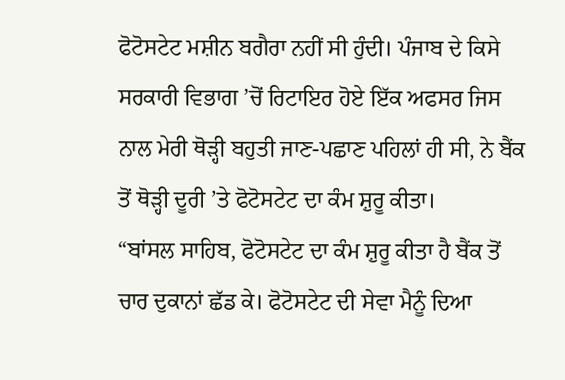ਫੋਟੋਸਟੇਟ ਮਸ਼ੀਨ ਬਗੈਰਾ ਨਹੀਂ ਸੀ ਹੁੰਦੀ। ਪੰਜਾਬ ਦੇ ਕਿਸੇ ਸਰਕਾਰੀ ਵਿਭਾਗ ’ਚੋਂ ਰਿਟਾਇਰ ਹੋਏ ਇੱਕ ਅਫਸਰ ਜਿਸ ਨਾਲ ਮੇਰੀ ਥੋੜ੍ਹੀ ਬਹੁਤੀ ਜਾਣ-ਪਛਾਣ ਪਹਿਲਾਂ ਹੀ ਸੀ, ਨੇ ਬੈਂਕ ਤੋਂ ਥੋੜ੍ਹੀ ਦੂਰੀ ’ਤੇ ਫੋਟੋਸਟੇਟ ਦਾ ਕੰਮ ਸ਼ੁਰੂ ਕੀਤਾ।
“ਬਾਂਸਲ ਸਾਹਿਬ, ਫੋਟੋਸਟੇਟ ਦਾ ਕੰਮ ਸ਼ੁਰੂ ਕੀਤਾ ਹੈ ਬੈਂਕ ਤੋਂ ਚਾਰ ਦੁਕਾਨਾਂ ਛੱਡ ਕੇ। ਫੋਟੋਸਟੇਟ ਦੀ ਸੇਵਾ ਮੈਨੂੰ ਦਿਆ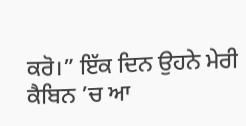ਕਰੋ।” ਇੱਕ ਦਿਨ ਉਹਨੇ ਮੇਰੀ ਕੈਬਿਨ ’ਚ ਆ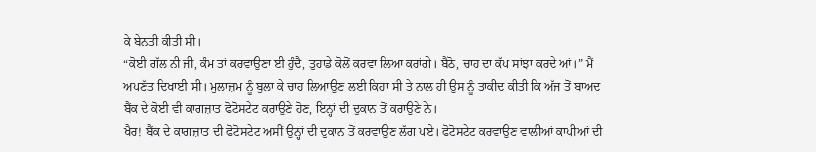ਕੇ ਬੇਨਤੀ ਕੀਤੀ ਸੀ।
“ਕੋਈ ਗੱਲ ਨੀ ਜੀ, ਕੰਮ ਤਾਂ ਕਰਵਾਉਣਾ ਈ ਹੁੰਦੈ, ਤੁਹਾਡੇ ਕੋਲੋਂ ਕਰਵਾ ਲਿਆ ਕਰਾਂਗੇ। ਬੈਠੋ, ਚਾਹ ਦਾ ਕੱਪ ਸਾਂਝਾ ਕਰਦੇ ਆਂ।” ਮੈਂ ਅਪਣੱਤ ਦਿਖਾਈ ਸੀ। ਮੁਲਾਜ਼ਮ ਨੂੰ ਬੁਲਾ ਕੇ ਚਾਹ ਲਿਆਉਣ ਲਈ ਕਿਹਾ ਸੀ ਤੇ ਨਾਲ ਹੀ ਉਸ ਨੂੰ ਤਾਕੀਦ ਕੀਤੀ ਕਿ ਅੱਜ ਤੋਂ ਬਾਅਦ ਬੈਂਕ ਦੇ ਕੋਈ ਵੀ ਕਾਗਜ਼ਾਤ ਫੋਟੋਸਟੇਟ ਕਰਾਉਣੇ ਹੋਣ, ਇਨ੍ਹਾਂ ਦੀ ਦੁਕਾਨ ਤੋਂ ਕਰਾਉਣੇ ਨੇ।
ਖੈਰ! ਬੈਂਕ ਦੇ ਕਾਗਜ਼ਾਤ ਦੀ ਫੋਟੋਸਟੇਟ ਅਸੀਂ ਉਨ੍ਹਾਂ ਦੀ ਦੁਕਾਨ ਤੋਂ ਕਰਵਾਉਣ ਲੱਗ ਪਏ। ਫੋਟੋਸਟੇਟ ਕਰਵਾਉਣ ਵਾਲੀਆਂ ਕਾਪੀਆਂ ਦੀ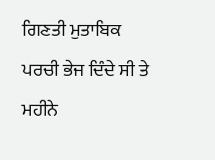ਗਿਣਤੀ ਮੁਤਾਬਿਕ ਪਰਚੀ ਭੇਜ ਦਿੰਦੇ ਸੀ ਤੇ ਮਹੀਨੇ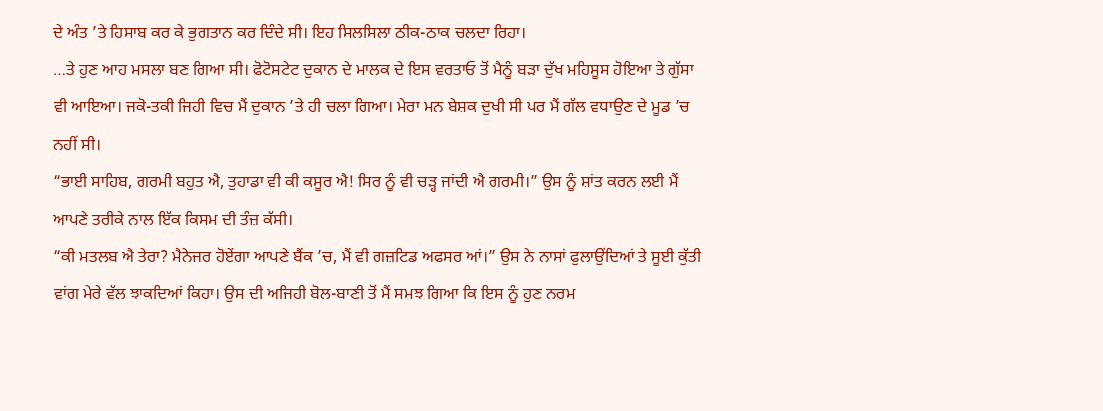ਦੇ ਅੰਤ ’ਤੇ ਹਿਸਾਬ ਕਰ ਕੇ ਭੁਗਤਾਨ ਕਰ ਦਿੰਦੇ ਸੀ। ਇਹ ਸਿਲਸਿਲਾ ਠੀਕ-ਠਾਕ ਚਲਦਾ ਰਿਹਾ।
…ਤੇ ਹੁਣ ਆਹ ਮਸਲਾ ਬਣ ਗਿਆ ਸੀ। ਫੋਟੋਸਟੇਟ ਦੁਕਾਨ ਦੇ ਮਾਲਕ ਦੇ ਇਸ ਵਰਤਾਓ ਤੋਂ ਮੈਨੂੰ ਬੜਾ ਦੁੱਖ ਮਹਿਸੂਸ ਹੋਇਆ ਤੇ ਗੁੱਸਾ ਵੀ ਆਇਆ। ਜਕੋ-ਤਕੀ ਜਿਹੀ ਵਿਚ ਮੈਂ ਦੁਕਾਨ ’ਤੇ ਹੀ ਚਲਾ ਗਿਆ। ਮੇਰਾ ਮਨ ਬੇਸ਼ਕ ਦੁਖੀ ਸੀ ਪਰ ਮੈਂ ਗੱਲ ਵਧਾਉਣ ਦੇ ਮੂਡ ’ਚ ਨਹੀਂ ਸੀ।
“ਭਾਈ ਸਾਹਿਬ, ਗਰਮੀ ਬਹੁਤ ਐ, ਤੁਹਾਡਾ ਵੀ ਕੀ ਕਸੂਰ ਐ! ਸਿਰ ਨੂੰ ਵੀ ਚੜ੍ਹ ਜਾਂਦੀ ਐ ਗਰਮੀ।” ਉਸ ਨੂੰ ਸ਼ਾਂਤ ਕਰਨ ਲਈ ਮੈਂ ਆਪਣੇ ਤਰੀਕੇ ਨਾਲ ਇੱਕ ਕਿਸਮ ਦੀ ਤੰਜ਼ ਕੱਸੀ।
“ਕੀ ਮਤਲਬ ਐ ਤੇਰਾ? ਮੈਨੇਜਰ ਹੋਏਂਗਾ ਆਪਣੇ ਬੈਂਕ ’ਚ, ਮੈਂ ਵੀ ਗਜ਼ਟਿਡ ਅਫਸਰ ਆਂ।” ਉਸ ਨੇ ਨਾਸਾਂ ਫੁਲਾਉਂਦਿਆਂ ਤੇ ਸੂਈ ਕੁੱਤੀ ਵਾਂਗ ਮੇਰੇ ਵੱਲ ਝਾਕਦਿਆਂ ਕਿਹਾ। ਉਸ ਦੀ ਅਜਿਹੀ ਬੋਲ-ਬਾਣੀ ਤੋਂ ਮੈਂ ਸਮਝ ਗਿਆ ਕਿ ਇਸ ਨੂੰ ਹੁਣ ਨਰਮ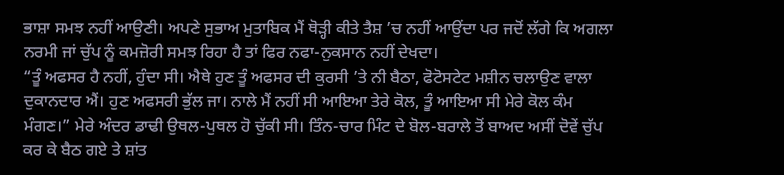ਭਾਸ਼ਾ ਸਮਝ ਨਹੀਂ ਆਉਣੀ। ਅਪਣੇ ਸੁਭਾਅ ਮੁਤਾਬਿਕ ਮੈਂ ਥੋੜ੍ਹੀ ਕੀਤੇ ਤੈਸ਼ ’ਚ ਨਹੀਂ ਆਉਂਦਾ ਪਰ ਜਦੋਂ ਲੱਗੇ ਕਿ ਅਗਲਾ ਨਰਮੀ ਜਾਂ ਚੁੱਪ ਨੂੰ ਕਮਜ਼ੋਰੀ ਸਮਝ ਰਿਹਾ ਹੈ ਤਾਂ ਫਿਰ ਨਫਾ-ਨੁਕਸਾਨ ਨਹੀਂ ਦੇਖਦਾ।
“ਤੂੰ ਅਫਸਰ ਹੈ ਨਹੀਂ, ਹੁੰਦਾ ਸੀ। ਐਥੇ ਹੁਣ ਤੂੰ ਅਫਸਰ ਦੀ ਕੁਰਸੀ ’ਤੇ ਨੀ ਬੈਠਾ, ਫੋਟੋਸਟੇਟ ਮਸ਼ੀਨ ਚਲਾਉਣ ਵਾਲਾ ਦੁਕਾਨਦਾਰ ਐਂ। ਹੁਣ ਅਫਸਰੀ ਭੁੱਲ ਜਾ। ਨਾਲੇ ਮੈਂ ਨਹੀਂ ਸੀ ਆਇਆ ਤੇਰੇ ਕੋਲ, ਤੂੰ ਆਇਆ ਸੀ ਮੇਰੇ ਕੋਲ ਕੰਮ ਮੰਗਣ।” ਮੇਰੇ ਅੰਦਰ ਡਾਢੀ ਉਥਲ-ਪੁਥਲ ਹੋ ਚੁੱਕੀ ਸੀ। ਤਿੰਨ-ਚਾਰ ਮਿੰਟ ਦੇ ਬੋਲ-ਬਰਾਲੇ ਤੋਂ ਬਾਅਦ ਅਸੀਂ ਦੋਵੇਂ ਚੁੱਪ ਕਰ ਕੇ ਬੈਠ ਗਏ ਤੇ ਸ਼ਾਂਤ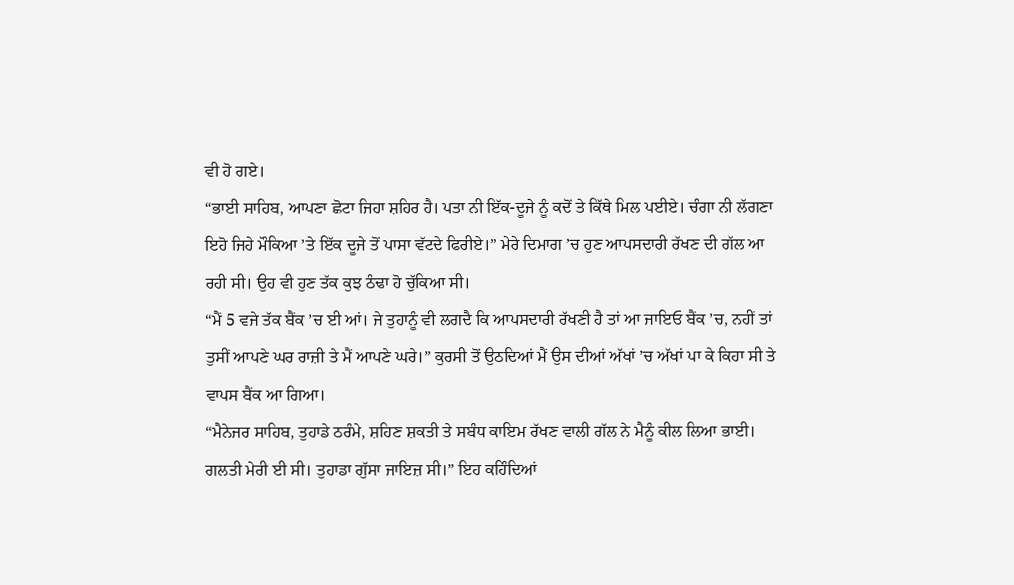ਵੀ ਹੋ ਗਏ।
“ਭਾਈ ਸਾਹਿਬ, ਆਪਣਾ ਛੋਟਾ ਜਿਹਾ ਸ਼ਹਿਰ ਹੈ। ਪਤਾ ਨੀ ਇੱਕ-ਦੂਜੇ ਨੂੰ ਕਦੋਂ ਤੇ ਕਿੱਥੇ ਮਿਲ ਪਈਏ। ਚੰਗਾ ਨੀ ਲੱਗਣਾ ਇਹੋ ਜਿਹੇ ਮੌਕਿਆ ’ਤੇ ਇੱਕ ਦੂਜੇ ਤੋਂ ਪਾਸਾ ਵੱਟਦੇ ਫਿਰੀਏ।” ਮੇਰੇ ਦਿਮਾਗ ’ਚ ਹੁਣ ਆਪਸਦਾਰੀ ਰੱਖਣ ਦੀ ਗੱਲ ਆ ਰਹੀ ਸੀ। ਉਹ ਵੀ ਹੁਣ ਤੱਕ ਕੁਝ ਠੰਢਾ ਹੋ ਚੁੱਕਿਆ ਸੀ।
“ਮੈਂ 5 ਵਜੇ ਤੱਕ ਬੈਂਕ ’ਚ ਈ ਆਂ। ਜੇ ਤੁਹਾਨੂੰ ਵੀ ਲਗਦੈ ਕਿ ਆਪਸਦਾਰੀ ਰੱਖਣੀ ਹੈ ਤਾਂ ਆ ਜਾਇਓ ਬੈਂਕ ’ਚ, ਨਹੀਂ ਤਾਂ ਤੁਸੀਂ ਆਪਣੇ ਘਰ ਰਾਜ਼ੀ ਤੇ ਮੈਂ ਆਪਣੇ ਘਰੇ।” ਕੁਰਸੀ ਤੋਂ ਉਠਦਿਆਂ ਮੈਂ ਉਸ ਦੀਆਂ ਅੱਖਾਂ ’ਚ ਅੱਖਾਂ ਪਾ ਕੇ ਕਿਹਾ ਸੀ ਤੇ ਵਾਪਸ ਬੈਂਕ ਆ ਗਿਆ।
“ਮੈਨੇਜਰ ਸਾਹਿਬ, ਤੁਹਾਡੇ ਠਰੰਮੇ, ਸ਼ਹਿਣ ਸ਼ਕਤੀ ਤੇ ਸਬੰਧ ਕਾਇਮ ਰੱਖਣ ਵਾਲੀ ਗੱਲ ਨੇ ਮੈਨੂੰ ਕੀਲ ਲਿਆ ਭਾਈ। ਗਲਤੀ ਮੇਰੀ ਈ ਸੀ। ਤੁਹਾਡਾ ਗੁੱਸਾ ਜਾਇਜ਼ ਸੀ।” ਇਹ ਕਹਿੰਦਿਆਂ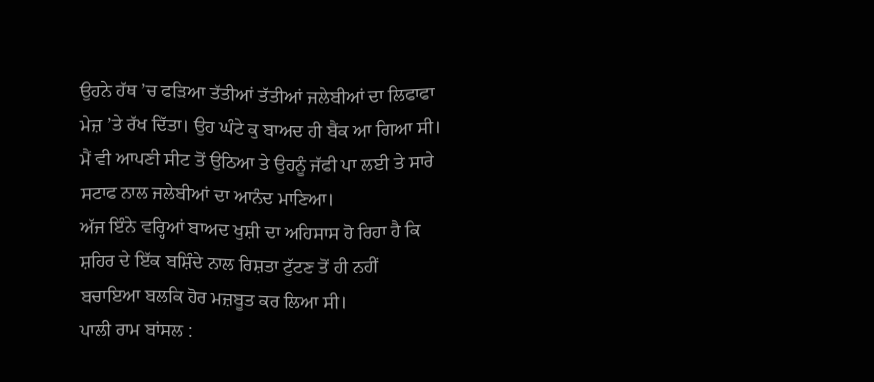ਉਹਨੇ ਹੱਥ ’ਚ ਫੜਿਆ ਤੱਤੀਆਂ ਤੱਤੀਆਂ ਜਲੇਬੀਆਂ ਦਾ ਲਿਫਾਫਾ ਮੇਜ਼ ’ਤੇ ਰੱਖ ਦਿੱਤਾ। ਉਹ ਘੰਟੇ ਕੁ ਬਾਅਦ ਹੀ ਬੈਂਕ ਆ ਗਿਆ ਸੀ।
ਮੈਂ ਵੀ ਆਪਣੀ ਸੀਟ ਤੋਂ ਉਠਿਆ ਤੇ ਉਹਨੂੰ ਜੱਫੀ ਪਾ ਲਈ ਤੇ ਸਾਰੇ ਸਟਾਫ ਨਾਲ ਜਲੇਬੀਆਂ ਦਾ ਆਨੰਦ ਮਾਣਿਆ।
ਅੱਜ ਇੰਨੇ ਵਰ੍ਹਿਆਂ ਬਾਅਦ ਖੁਸ਼ੀ ਦਾ ਅਹਿਸਾਸ ਹੋ ਰਿਹਾ ਹੈ ਕਿ ਸ਼ਹਿਰ ਦੇ ਇੱਕ ਬਸ਼ਿੰਦੇ ਨਾਲ ਰਿਸ਼ਤਾ ਟੁੱਟਣ ਤੋਂ ਹੀ ਨਹੀਂ ਬਚਾਇਆ ਬਲਕਿ ਹੋਰ ਮਜ਼ਬੂਤ ਕਰ ਲਿਆ ਸੀ।
ਪਾਲੀ ਰਾਮ ਬਾਂਸਲ :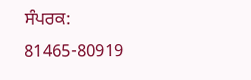ਸੰਪਰਕ: 81465-80919